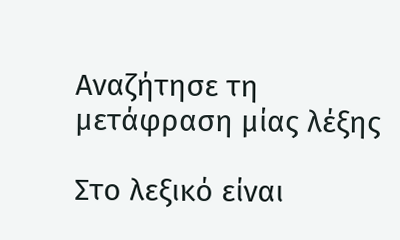Αναζήτησε τη μετάφραση μίας λέξης

Στο λεξικό είναι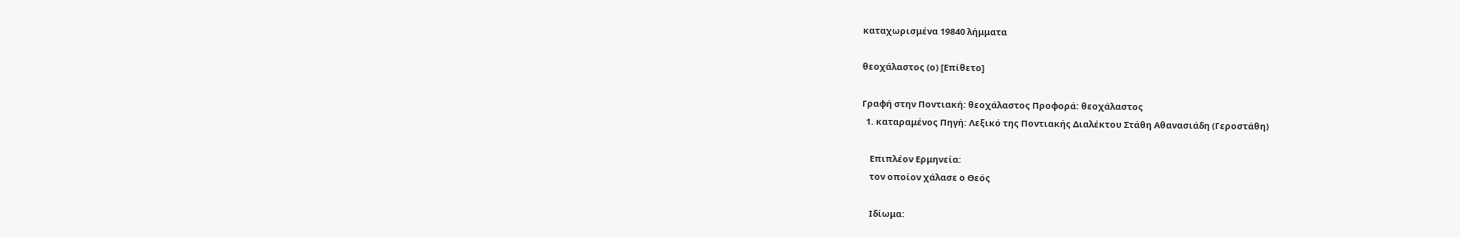καταχωρισμένα 19840 λήμματα

θεοχάλαστος (ο) [Επίθετο]

Γραφή στην Ποντιακή: θεοχάλαστος Προφορά: θεοχάλαστος
  1. καταραμένος Πηγή: Λεξικό της Ποντιακής Διαλέκτου Στάθη Αθανασιάδη (Γεροστάθη)

    Επιπλέον Ερμηνεία:
    τον οποίον χάλασε ο Θεός

    Ιδίωμα: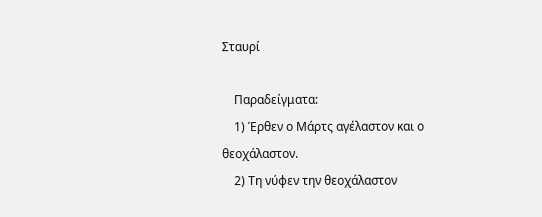Σταυρί

    Παραδείγματα:
    1) Έρθεν ο Μάρτς αγέλαστον και ο θεοχάλαστον.
    2) Τη νύφεν την θεοχάλαστον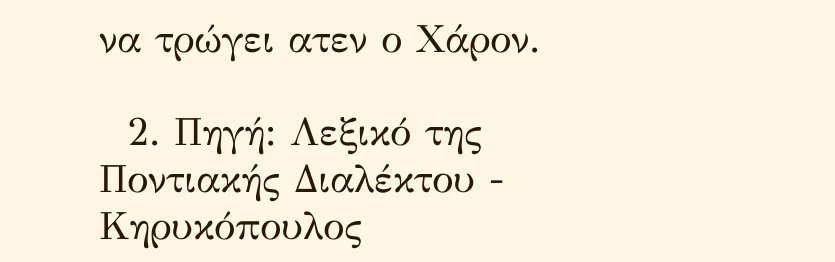να τρώγει ατεν ο Χάρον.

  2. Πηγή: Λεξικό της Ποντιακής Διαλέκτου - Κηρυκόπουλος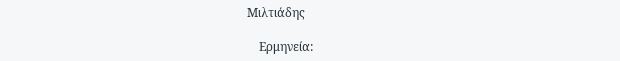Μιλτιάδης

    Ερμηνεία: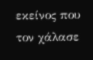εκείνος που τον χάλασε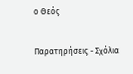ο Θεός

Παρατηρήσεις - Σχόλια